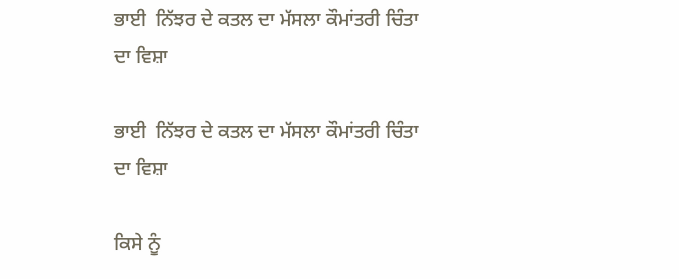ਭਾਈ  ਨਿੱਝਰ ਦੇ ਕਤਲ ਦਾ ਮੱਸਲਾ ਕੌਮਾਂਤਰੀ ਚਿੰਤਾ ਦਾ ਵਿਸ਼ਾ

ਭਾਈ  ਨਿੱਝਰ ਦੇ ਕਤਲ ਦਾ ਮੱਸਲਾ ਕੌਮਾਂਤਰੀ ਚਿੰਤਾ ਦਾ ਵਿਸ਼ਾ

ਕਿਸੇ ਨੂੰ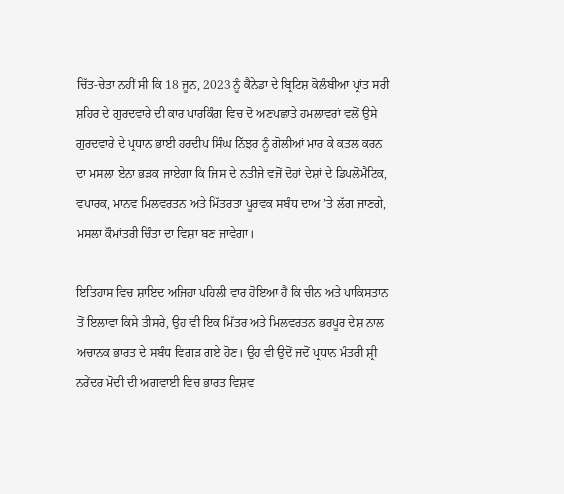ਚਿੱਤ-ਚੇਤਾ ਨਹੀਂ ਸੀ ਕਿ 18 ਜੂਨ, 2023 ਨੂੰ ਕੈਨੇਡਾ ਦੇ ਬ੍ਰਿਟਿਸ਼ ਕੋਲੰਬੀਆ ਪ੍ਰਾਂਤ ਸਰੀ ਸ਼ਹਿਰ ਦੇ ਗੁਰਦਵਾਰੇ ਦੀ ਕਾਰ ਪਾਰਕਿੰਗ ਵਿਚ ਦੋ ਅਣਪਛਾਤੇ ਹਮਲਾਵਰਾਂ ਵਲੋਂ ਉਸੇ ਗੁਰਦਵਾਰੇ ਦੇ ਪ੍ਰਧਾਨ ਭਾਈ ਹਰਦੀਪ ਸਿੰਘ ਨਿੱਝਰ ਨੂੰ ਗੋਲੀਆਂ ਮਾਰ ਕੇ ਕਤਲ ਕਰਨ ਦਾ ਮਸਲਾ ਏਨਾ ਭੜਕ ਜਾਏਗਾ ਕਿ ਜਿਸ ਦੇ ਨਤੀਜੇ ਵਜੋਂ ਦੋਹਾਂ ਦੇਸ਼ਾਂ ਦੇ ਡਿਪਲੋਮੈਟਿਕ, ਵਪਾਰਕ, ਮਾਨਵ ਮਿਲਵਰਤਨ ਅਤੇ ਮਿੱਤਰਤਾ ਪੂਰਵਕ ਸਬੰਧ ਦਾਅ ’ਤੇ ਲੱਗ ਜਾਣਗੇ, ਮਸਲਾ ਕੌਮਾਂਤਰੀ ਚਿੰਤਾ ਦਾ ਵਿਸ਼ਾ ਬਣ ਜਾਵੇਗਾ।

ਇਤਿਹਾਸ ਵਿਚ ਸ਼ਾਇਦ ਅਜਿਹਾ ਪਹਿਲੀ ਵਾਰ ਹੋਇਆ ਹੈ ਕਿ ਚੀਨ ਅਤੇ ਪਾਕਿਸਤਾਨ ਤੋਂ ਇਲਾਵਾ ਕਿਸੇ ਤੀਸਰੇ, ਉਹ ਵੀ ਇਕ ਮਿੱਤਰ ਅਤੇ ਮਿਲਵਰਤਨ ਭਰਪੂਰ ਦੇਸ਼ ਨਾਲ ਅਚਾਨਕ ਭਾਰਤ ਦੇ ਸਬੰਧ ਵਿਗੜ ਗਏ ਹੋਣ। ਉਹ ਵੀ ਉਦੋਂ ਜਦੋਂ ਪ੍ਰਧਾਨ ਮੰਤਰੀ ਸ਼੍ਰੀ ਨਰੇਂਦਰ ਮੋਦੀ ਦੀ ਅਗਵਾਈ ਵਿਚ ਭਾਰਤ ਵਿਸ਼ਵ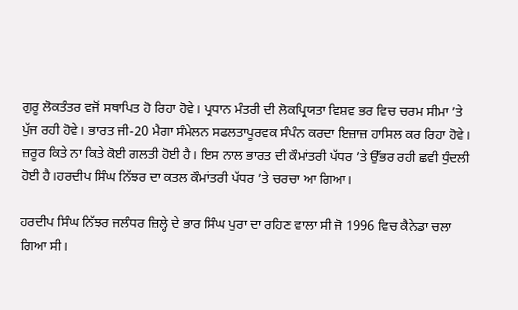ਗੁਰੂ ਲੋਕਤੰਤਰ ਵਜੋਂ ਸਥਾਪਿਤ ਹੋ ਰਿਹਾ ਹੋਵੇ। ਪ੍ਰਧਾਨ ਮੰਤਰੀ ਦੀ ਲੋਕਪ੍ਰਿਯਤਾ ਵਿਸ਼ਵ ਭਰ ਵਿਚ ਚਰਮ ਸੀਮਾ ’ਤੇ ਪੁੱਜ ਰਹੀ ਹੋਵੇ। ਭਾਰਤ ਜੀ-20 ਮੈਗਾ ਸੰਮੇਲਨ ਸਫਲਤਾਪੂਰਵਕ ਸੰਪੰਨ ਕਰਦਾ ਇਜ਼ਾਜ਼ ਹਾਸਿਲ ਕਰ ਰਿਹਾ ਹੋਵੇ। ਜ਼ਰੂਰ ਕਿਤੇ ਨਾ ਕਿਤੇ ਕੋਈ ਗਲਤੀ ਹੋਈ ਹੈ। ਇਸ ਨਾਲ ਭਾਰਤ ਦੀ ਕੌਮਾਂਤਰੀ ਪੱਧਰ ’ਤੇ ਉੱਭਰ ਰਹੀ ਛਵੀ ਧੁੰਦਲੀ ਹੋਈ ਹੈ।ਹਰਦੀਪ ਸਿੰਘ ਨਿੱਝਰ ਦਾ ਕਤਲ ਕੌਮਾਂਤਰੀ ਪੱਧਰ ’ਤੇ ਚਰਚਾ ਆ ਗਿਆ।

ਹਰਦੀਪ ਸਿੰਘ ਨਿੱਝਰ ਜਲੰਧਰ ਜ਼ਿਲ੍ਹੇ ਦੇ ਭਾਰ ਸਿੰਘ ਪੁਰਾ ਦਾ ਰਹਿਣ ਵਾਲਾ ਸੀ ਜੋ 1996 ਵਿਚ ਕੈਨੇਡਾ ਚਲਾ ਗਿਆ ਸੀ।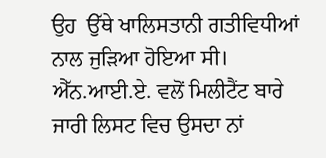ਉਹ  ਉੱਥੇ ਖਾਲਿਸਤਾਨੀ ਗਤੀਵਿਧੀਆਂ ਨਾਲ ਜੁੜਿਆ ਹੋਇਆ ਸੀ। ਐੱਨ.ਆਈ.ਏ. ਵਲੋਂ ਮਿਲੀਟੈਂਟ ਬਾਰੇ ਜਾਰੀ ਲਿਸਟ ਵਿਚ ਉਸਦਾ ਨਾਂ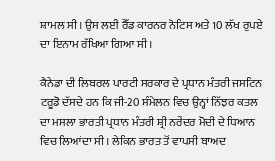ਸ਼ਾਮਲ ਸੀ। ਉਸ ਲਈ ਰੈੱਡ ਕਾਰਨਰ ਨੋਟਿਸ ਅਤੇ 10 ਲੱਖ ਰੁਪਏ ਦਾ ਇਨਾਮ ਰੱਖਿਆ ਗਿਆ ਸੀ।

ਕੈਨੇਡਾ ਦੀ ਲਿਬਰਲ ਪਾਰਟੀ ਸਰਕਾਰ ਦੇ ਪ੍ਰਧਾਨ ਮੰਤਰੀ ਜਸਟਿਨ ਟਰੂਡੋ ਦੱਸਦੇ ਹਨ ਕਿ ਜੀ-20 ਸੰਮੇਲਨ ਵਿਚ ਉਨ੍ਹਾਂ ਨਿੱਝਰ ਕਤਲ ਦਾ ਮਸਲਾ ਭਾਰਤੀ ਪ੍ਰਧਾਨ ਮੰਤਰੀ ਸ਼੍ਰੀ ਨਰੇਂਦਰ ਮੋਦੀ ਦੇ ਧਿਆਨ ਵਿਚ ਲਿਆਂਦਾ ਸੀ। ਲੇਕਿਨ ਭਾਰਤ ਤੋਂ ਵਾਪਸੀ ਬਾਅਦ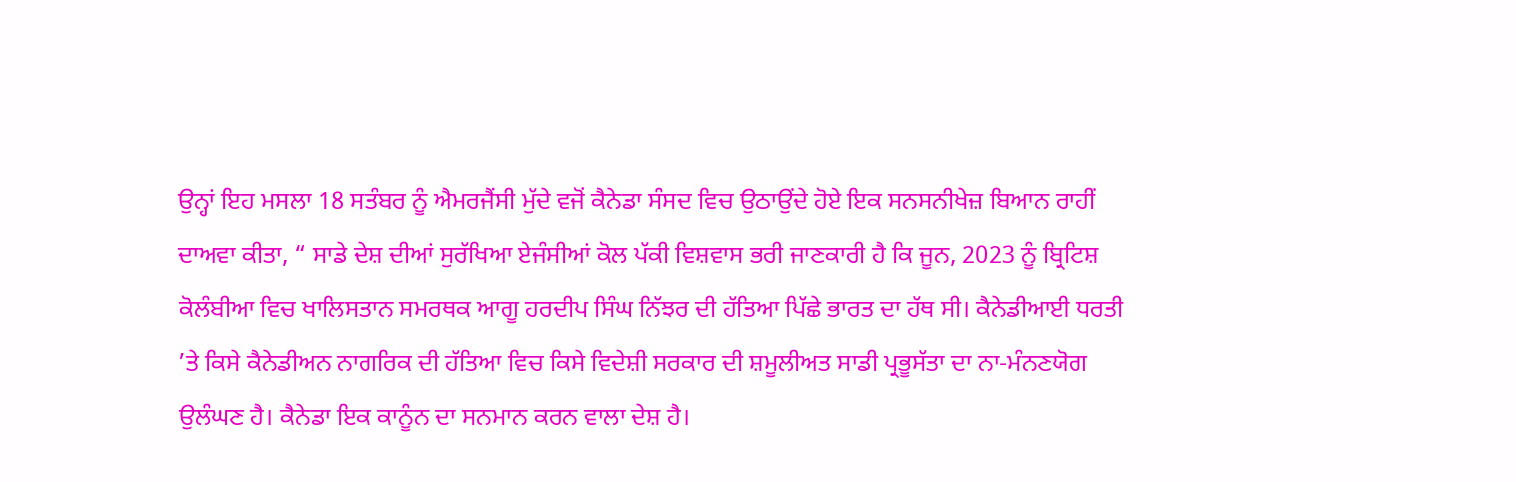ਉਨ੍ਹਾਂ ਇਹ ਮਸਲਾ 18 ਸਤੰਬਰ ਨੂੰ ਐਮਰਜੈਂਸੀ ਮੁੱਦੇ ਵਜੋਂ ਕੈਨੇਡਾ ਸੰਸਦ ਵਿਚ ਉਠਾਉਂਦੇ ਹੋਏ ਇਕ ਸਨਸਨੀਖੇਜ਼ ਬਿਆਨ ਰਾਹੀਂ ਦਾਅਵਾ ਕੀਤਾ, “ ਸਾਡੇ ਦੇਸ਼ ਦੀਆਂ ਸੁਰੱਖਿਆ ਏਜੰਸੀਆਂ ਕੋਲ ਪੱਕੀ ਵਿਸ਼ਵਾਸ ਭਰੀ ਜਾਣਕਾਰੀ ਹੈ ਕਿ ਜੂਨ, 2023 ਨੂੰ ਬ੍ਰਿਟਿਸ਼ ਕੋਲੰਬੀਆ ਵਿਚ ਖਾਲਿਸਤਾਨ ਸਮਰਥਕ ਆਗੂ ਹਰਦੀਪ ਸਿੰਘ ਨਿੱਝਰ ਦੀ ਹੱਤਿਆ ਪਿੱਛੇ ਭਾਰਤ ਦਾ ਹੱਥ ਸੀ। ਕੈਨੇਡੀਆਈ ਧਰਤੀ ’ਤੇ ਕਿਸੇ ਕੈਨੇਡੀਅਨ ਨਾਗਰਿਕ ਦੀ ਹੱਤਿਆ ਵਿਚ ਕਿਸੇ ਵਿਦੇਸ਼ੀ ਸਰਕਾਰ ਦੀ ਸ਼ਮੂਲੀਅਤ ਸਾਡੀ ਪ੍ਰਭੂਸੱਤਾ ਦਾ ਨਾ-ਮੰਨਣਯੋਗ ਉਲੰਘਣ ਹੈ। ਕੈਨੇਡਾ ਇਕ ਕਾਨੂੰਨ ਦਾ ਸਨਮਾਨ ਕਰਨ ਵਾਲਾ ਦੇਸ਼ ਹੈ।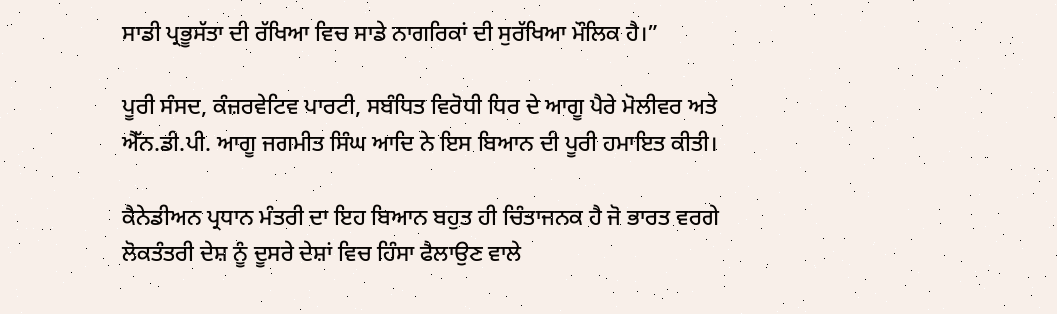ਸਾਡੀ ਪ੍ਰਭੂਸੱਤਾ ਦੀ ਰੱਖਿਆ ਵਿਚ ਸਾਡੇ ਨਾਗਰਿਕਾਂ ਦੀ ਸੁਰੱਖਿਆ ਮੌਲਿਕ ਹੈ।”

ਪੂਰੀ ਸੰਸਦ, ਕੰਜ਼ਰਵੇਟਿਵ ਪਾਰਟੀ, ਸਬੰਧਿਤ ਵਿਰੋਧੀ ਧਿਰ ਦੇ ਆਗੂ ਪੈਰੇ ਮੋਲੀਵਰ ਅਤੇ ਐੱਨ.ਡੀ.ਪੀ. ਆਗੂ ਜਗਮੀਤ ਸਿੰਘ ਆਦਿ ਨੇ ਇਸ ਬਿਆਨ ਦੀ ਪੂਰੀ ਹਮਾਇਤ ਕੀਤੀ।

ਕੈਨੇਡੀਅਨ ਪ੍ਰਧਾਨ ਮੰਤਰੀ ਦਾ ਇਹ ਬਿਆਨ ਬਹੁਤ ਹੀ ਚਿੰਤਾਜਨਕ ਹੈ ਜੋ ਭਾਰਤ ਵਰਗੇ ਲੋਕਤੰਤਰੀ ਦੇਸ਼ ਨੂੰ ਦੂਸਰੇ ਦੇਸ਼ਾਂ ਵਿਚ ਹਿੰਸਾ ਫੈਲਾਉਣ ਵਾਲੇ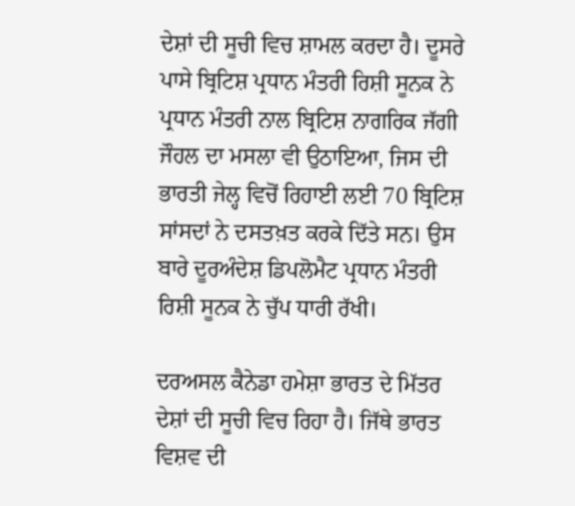ਦੇਸ਼ਾਂ ਦੀ ਸੂਚੀ ਵਿਚ ਸ਼ਾਮਲ ਕਰਦਾ ਹੈ। ਦੂਸਰੇ ਪਾਸੇ ਬ੍ਰਿਟਿਸ਼ ਪ੍ਰਧਾਨ ਮੰਤਰੀ ਰਿਸ਼ੀ ਸੂਨਕ ਨੇ ਪ੍ਰਧਾਨ ਮੰਤਰੀ ਨਾਲ ਬ੍ਰਿਟਿਸ਼ ਨਾਗਰਿਕ ਜੱਗੀ ਜੌਹਲ ਦਾ ਮਸਲਾ ਵੀ ਉਠਾਇਆ, ਜਿਸ ਦੀ ਭਾਰਤੀ ਜੇਲ੍ਹ ਵਿਚੋਂ ਰਿਹਾਈ ਲਈ 70 ਬ੍ਰਿਟਿਸ਼ ਸਾਂਸਦਾਂ ਨੇ ਦਸਤਖ਼ਤ ਕਰਕੇ ਦਿੱਤੇ ਸਨ। ਉਸ ਬਾਰੇ ਦੂਰਅੰਦੇਸ਼ ਡਿਪਲੋਮੈਟ ਪ੍ਰਧਾਨ ਮੰਤਰੀ ਰਿਸ਼ੀ ਸੂਨਕ ਨੇ ਚੁੱਪ ਧਾਰੀ ਰੱਖੀ।

ਦਰਅਸਲ ਕੈਨੇਡਾ ਹਮੇਸ਼ਾ ਭਾਰਤ ਦੇ ਮਿੱਤਰ ਦੇਸ਼ਾਂ ਦੀ ਸੂਚੀ ਵਿਚ ਰਿਹਾ ਹੈ। ਜਿੱਥੇ ਭਾਰਤ ਵਿਸ਼ਵ ਦੀ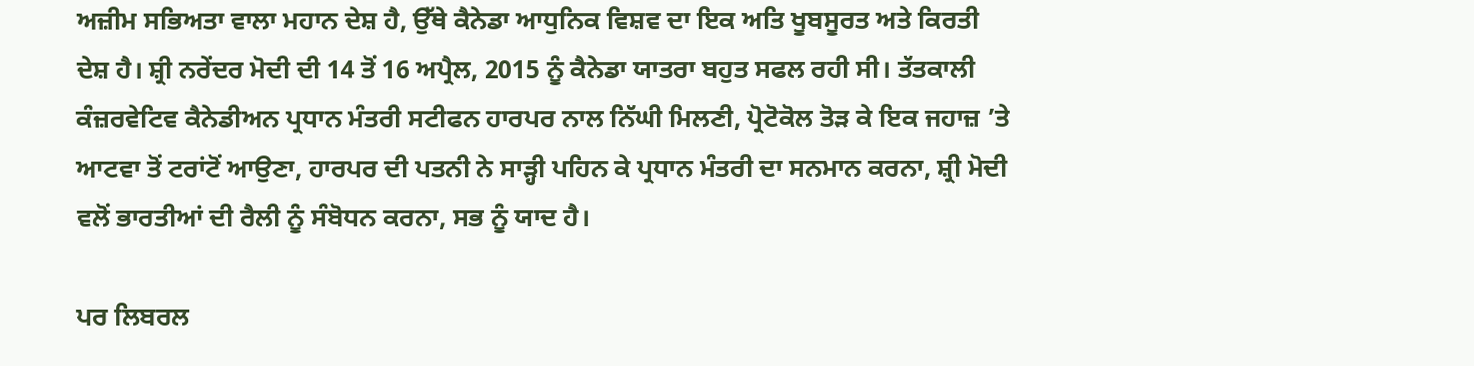ਅਜ਼ੀਮ ਸਭਿਅਤਾ ਵਾਲਾ ਮਹਾਨ ਦੇਸ਼ ਹੈ, ਉੱਥੇ ਕੈਨੇਡਾ ਆਧੁਨਿਕ ਵਿਸ਼ਵ ਦਾ ਇਕ ਅਤਿ ਖੂਬਸੂਰਤ ਅਤੇ ਕਿਰਤੀ ਦੇਸ਼ ਹੈ। ਸ਼੍ਰੀ ਨਰੇਂਦਰ ਮੋਦੀ ਦੀ 14 ਤੋਂ 16 ਅਪ੍ਰੈਲ, 2015 ਨੂੰ ਕੈਨੇਡਾ ਯਾਤਰਾ ਬਹੁਤ ਸਫਲ ਰਹੀ ਸੀ। ਤੱਤਕਾਲੀ ਕੰਜ਼ਰਵੇਟਿਵ ਕੈਨੇਡੀਅਨ ਪ੍ਰਧਾਨ ਮੰਤਰੀ ਸਟੀਫਨ ਹਾਰਪਰ ਨਾਲ ਨਿੱਘੀ ਮਿਲਣੀ, ਪ੍ਰੋਟੋਕੋਲ ਤੋੜ ਕੇ ਇਕ ਜਹਾਜ਼ ’ਤੇ ਆਟਵਾ ਤੋਂ ਟਰਾਂਟੋਂ ਆਉਣਾ, ਹਾਰਪਰ ਦੀ ਪਤਨੀ ਨੇ ਸਾੜ੍ਹੀ ਪਹਿਨ ਕੇ ਪ੍ਰਧਾਨ ਮੰਤਰੀ ਦਾ ਸਨਮਾਨ ਕਰਨਾ, ਸ਼੍ਰੀ ਮੋਦੀ ਵਲੋਂ ਭਾਰਤੀਆਂ ਦੀ ਰੈਲੀ ਨੂੰ ਸੰਬੋਧਨ ਕਰਨਾ, ਸਭ ਨੂੰ ਯਾਦ ਹੈ।

ਪਰ ਲਿਬਰਲ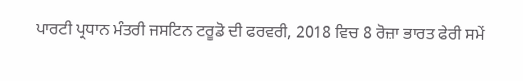ਪਾਰਟੀ ਪ੍ਰਧਾਨ ਮੰਤਰੀ ਜਸਟਿਨ ਟਰੂਡੋ ਦੀ ਫਰਵਰੀ, 2018 ਵਿਚ 8 ਰੋਜ਼ਾ ਭਾਰਤ ਫੇਰੀ ਸਮੇਂ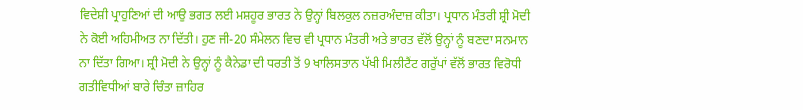ਵਿਦੇਸ਼ੀ ਪ੍ਰਾਹੁਣਿਆਂ ਦੀ ਆਉ ਭਗਤ ਲਈ ਮਸ਼ਹੂਰ ਭਾਰਤ ਨੇ ਉਨ੍ਹਾਂ ਬਿਲਕੁਲ ਨਜ਼ਰਅੰਦਾਜ਼ ਕੀਤਾ। ਪ੍ਰਧਾਨ ਮੰਤਰੀ ਸ਼੍ਰੀ ਮੋਦੀ ਨੇ ਕੋਈ ਅਹਿਮੀਅਤ ਨਾ ਦਿੱਤੀ। ਹੁਣ ਜੀ-20 ਸੰਮੇਲਨ ਵਿਚ ਵੀ ਪ੍ਰਧਾਨ ਮੰਤਰੀ ਅਤੇ ਭਾਰਤ ਵੱਲੋਂ ਉਨ੍ਹਾਂ ਨੂੰ ਬਣਦਾ ਸਨਮਾਨ ਨਾ ਦਿੱਤਾ ਗਿਆ। ਸ਼੍ਰੀ ਮੋਦੀ ਨੇ ਉਨ੍ਹਾਂ ਨੂੰ ਕੈਨੇਡਾ ਦੀ ਧਰਤੀ ਤੋਂ 9 ਖਾਲਿਸਤਾਨ ਪੱਖੀ ਮਿਲੀਟੈਂਟ ਗਰੁੱਪਾਂ ਵੱਲੋਂ ਭਾਰਤ ਵਿਰੋਧੀ ਗਤੀਵਿਧੀਆਂ ਬਾਰੇ ਚਿੰਤਾ ਜ਼ਾਹਿਰ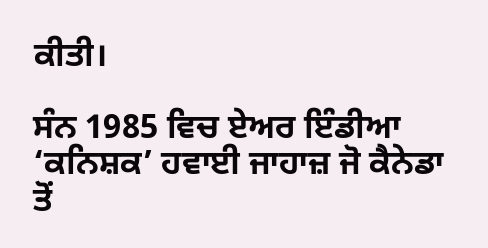ਕੀਤੀ।

ਸੰਨ 1985 ਵਿਚ ਏਅਰ ਇੰਡੀਆ ‘ਕਨਿਸ਼ਕ’ ਹਵਾਈ ਜਾਹਾਜ਼ ਜੋ ਕੈਨੇਡਾ ਤੋਂ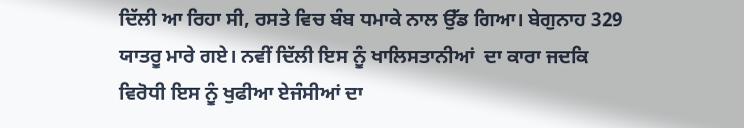ਦਿੱਲੀ ਆ ਰਿਹਾ ਸੀ, ਰਸਤੇ ਵਿਚ ਬੰਬ ਧਮਾਕੇ ਨਾਲ ਉੱਡ ਗਿਆ। ਬੇਗੁਨਾਹ 329 ਯਾਤਰੂ ਮਾਰੇ ਗਏ। ਨਵੀਂ ਦਿੱਲੀ ਇਸ ਨੂੰ ਖਾਲਿਸਤਾਨੀਆਂ  ਦਾ ਕਾਰਾ ਜਦਕਿ ਵਿਰੋਧੀ ਇਸ ਨੂੰ ਖੁਫੀਆ ਏਜੰਸੀਆਂ ਦਾ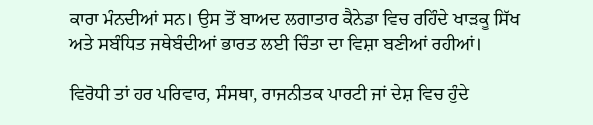ਕਾਰਾ ਮੰਨਦੀਆਂ ਸਨ। ਉਸ ਤੋਂ ਬਾਅਦ ਲਗਾਤਾਰ ਕੈਨੇਡਾ ਵਿਚ ਰਹਿੰਦੇ ਖਾੜਕੂ ਸਿੱਖ ਅਤੇ ਸਬੰਧਿਤ ਜਥੇਬੰਦੀਆਂ ਭਾਰਤ ਲਈ ਚਿੰਤਾ ਦਾ ਵਿਸ਼ਾ ਬਣੀਆਂ ਰਹੀਆਂ।

ਵਿਰੋਧੀ ਤਾਂ ਹਰ ਪਰਿਵਾਰ, ਸੰਸਥਾ, ਰਾਜਨੀਤਕ ਪਾਰਟੀ ਜਾਂ ਦੇਸ਼ ਵਿਚ ਹੁੰਦੇ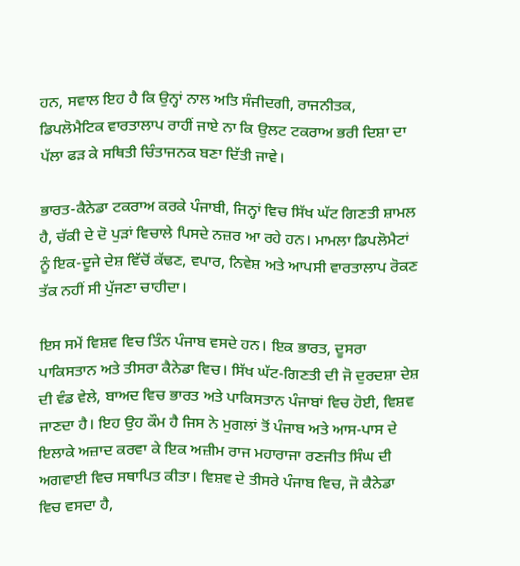ਹਨ, ਸਵਾਲ ਇਹ ਹੈ ਕਿ ਉਨ੍ਹਾਂ ਨਾਲ ਅਤਿ ਸੰਜੀਦਗੀ, ਰਾਜਨੀਤਕ, ਡਿਪਲੋਮੈਟਿਕ ਵਾਰਤਾਲਾਪ ਰਾਹੀਂ ਜਾਏ ਨਾ ਕਿ ਉਲਟ ਟਕਰਾਅ ਭਰੀ ਦਿਸ਼ਾ ਦਾ ਪੱਲਾ ਫੜ ਕੇ ਸਥਿਤੀ ਚਿੰਤਾਜਨਕ ਬਣਾ ਦਿੱਤੀ ਜਾਵੇ।

ਭਾਰਤ-ਕੈਨੇਡਾ ਟਕਰਾਅ ਕਰਕੇ ਪੰਜਾਬੀ, ਜਿਨ੍ਹਾਂ ਵਿਚ ਸਿੱਖ ਘੱਟ ਗਿਣਤੀ ਸ਼ਾਮਲ ਹੈ, ਚੱਕੀ ਦੇ ਦੋ ਪੁੜਾਂ ਵਿਚਾਲੇ ਪਿਸਦੇ ਨਜ਼ਰ ਆ ਰਹੇ ਹਨ। ਮਾਮਲਾ ਡਿਪਲੋਮੈਟਾਂ ਨੂੰ ਇਕ-ਦੂਜੇ ਦੇਸ਼ ਵਿੱਚੋਂ ਕੱਢਣ, ਵਪਾਰ, ਨਿਵੇਸ਼ ਅਤੇ ਆਪਸੀ ਵਾਰਤਾਲਾਪ ਰੋਕਣ ਤੱਕ ਨਹੀਂ ਸੀ ਪੁੱਜਣਾ ਚਾਹੀਦਾ।

ਇਸ ਸਮੇਂ ਵਿਸ਼ਵ ਵਿਚ ਤਿੰਨ ਪੰਜਾਬ ਵਸਦੇ ਹਨ। ਇਕ ਭਾਰਤ, ਦੂਸਰਾ ਪਾਕਿਸਤਾਨ ਅਤੇ ਤੀਸਰਾ ਕੈਨੇਡਾ ਵਿਚ। ਸਿੱਖ ਘੱਟ-ਗਿਣਤੀ ਦੀ ਜੋ ਦੁਰਦਸ਼ਾ ਦੇਸ਼ ਦੀ ਵੰਡ ਵੇਲੇ, ਬਾਅਦ ਵਿਚ ਭਾਰਤ ਅਤੇ ਪਾਕਿਸਤਾਨ ਪੰਜਾਬਾਂ ਵਿਚ ਹੋਈ, ਵਿਸ਼ਵ ਜਾਣਦਾ ਹੈ। ਇਹ ਉਹ ਕੌਮ ਹੈ ਜਿਸ ਨੇ ਮੁਗਲਾਂ ਤੋਂ ਪੰਜਾਬ ਅਤੇ ਆਸ-ਪਾਸ ਦੇ ਇਲਾਕੇ ਅਜ਼ਾਦ ਕਰਵਾ ਕੇ ਇਕ ਅਜ਼ੀਮ ਰਾਜ ਮਹਾਰਾਜਾ ਰਣਜੀਤ ਸਿੰਘ ਦੀ ਅਗਵਾਈ ਵਿਚ ਸਥਾਪਿਤ ਕੀਤਾ। ਵਿਸ਼ਵ ਦੇ ਤੀਸਰੇ ਪੰਜਾਬ ਵਿਚ, ਜੋ ਕੈਨੇਡਾ ਵਿਚ ਵਸਦਾ ਹੈ,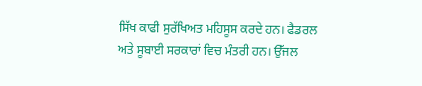ਸਿੱਖ ਕਾਫੀ ਸੁਰੱਖਿਅਤ ਮਹਿਸੂਸ ਕਰਦੇ ਹਨ। ਫੈਡਰਲ ਅਤੇ ਸੂਬਾਈ ਸਰਕਾਰਾਂ ਵਿਚ ਮੰਤਰੀ ਹਨ। ਉੱਜਲ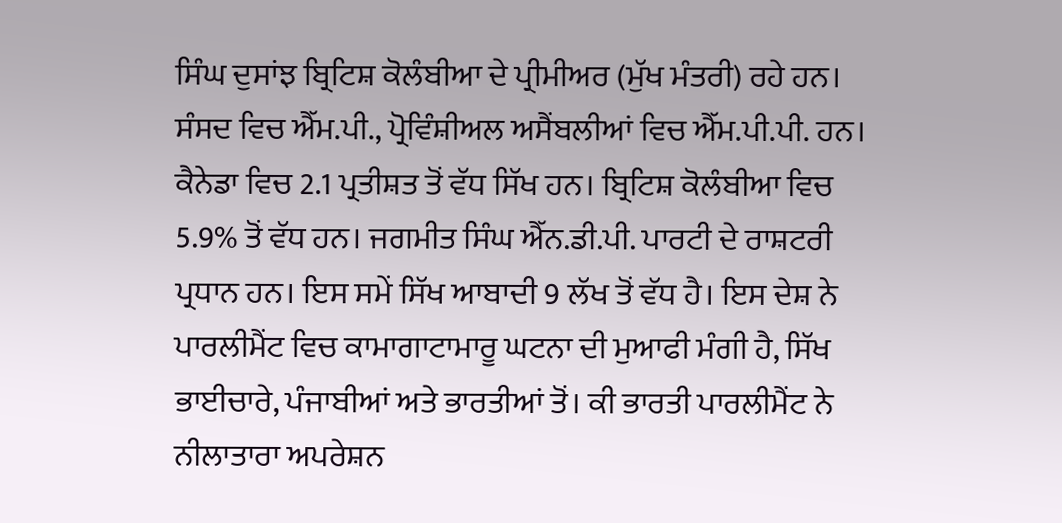ਸਿੰਘ ਦੁਸਾਂਝ ਬ੍ਰਿਟਿਸ਼ ਕੋਲੰਬੀਆ ਦੇ ਪ੍ਰੀਮੀਅਰ (ਮੁੱਖ ਮੰਤਰੀ) ਰਹੇ ਹਨ। ਸੰਸਦ ਵਿਚ ਐੱਮ.ਪੀ., ਪ੍ਰੋਵਿੰਸ਼ੀਅਲ ਅਸੈਂਬਲੀਆਂ ਵਿਚ ਐੱਮ.ਪੀ.ਪੀ. ਹਨ। ਕੈਨੇਡਾ ਵਿਚ 2.1 ਪ੍ਰਤੀਸ਼ਤ ਤੋਂ ਵੱਧ ਸਿੱਖ ਹਨ। ਬ੍ਰਿਟਿਸ਼ ਕੋਲੰਬੀਆ ਵਿਚ 5.9% ਤੋਂ ਵੱਧ ਹਨ। ਜਗਮੀਤ ਸਿੰਘ ਐੱਨ.ਡੀ.ਪੀ. ਪਾਰਟੀ ਦੇ ਰਾਸ਼ਟਰੀ ਪ੍ਰਧਾਨ ਹਨ। ਇਸ ਸਮੇਂ ਸਿੱਖ ਆਬਾਦੀ 9 ਲੱਖ ਤੋਂ ਵੱਧ ਹੈ। ਇਸ ਦੇਸ਼ ਨੇ ਪਾਰਲੀਮੈਂਟ ਵਿਚ ਕਾਮਾਗਾਟਾਮਾਰੂ ਘਟਨਾ ਦੀ ਮੁਆਫੀ ਮੰਗੀ ਹੈ, ਸਿੱਖ ਭਾਈਚਾਰੇ, ਪੰਜਾਬੀਆਂ ਅਤੇ ਭਾਰਤੀਆਂ ਤੋਂ। ਕੀ ਭਾਰਤੀ ਪਾਰਲੀਮੈਂਟ ਨੇ ਨੀਲਾਤਾਰਾ ਅਪਰੇਸ਼ਨ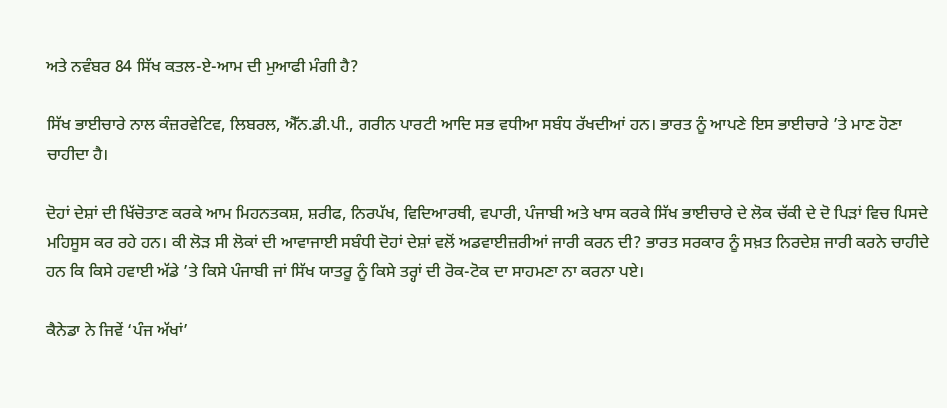ਅਤੇ ਨਵੰਬਰ 84 ਸਿੱਖ ਕਤਲ-ਏ-ਆਮ ਦੀ ਮੁਆਫੀ ਮੰਗੀ ਹੈ?

ਸਿੱਖ ਭਾਈਚਾਰੇ ਨਾਲ ਕੰਜ਼ਰਵੇਟਿਵ, ਲਿਬਰਲ, ਐੱਨ.ਡੀ.ਪੀ., ਗਰੀਨ ਪਾਰਟੀ ਆਦਿ ਸਭ ਵਧੀਆ ਸਬੰਧ ਰੱਖਦੀਆਂ ਹਨ। ਭਾਰਤ ਨੂੰ ਆਪਣੇ ਇਸ ਭਾਈਚਾਰੇ ’ਤੇ ਮਾਣ ਹੋਣਾ ਚਾਹੀਦਾ ਹੈ।

ਦੋਹਾਂ ਦੇਸ਼ਾਂ ਦੀ ਖਿੱਚੋਤਾਣ ਕਰਕੇ ਆਮ ਮਿਹਨਤਕਸ਼, ਸ਼ਰੀਫ, ਨਿਰਪੱਖ, ਵਿਦਿਆਰਥੀ, ਵਪਾਰੀ, ਪੰਜਾਬੀ ਅਤੇ ਖਾਸ ਕਰਕੇ ਸਿੱਖ ਭਾਈਚਾਰੇ ਦੇ ਲੋਕ ਚੱਕੀ ਦੇ ਦੋ ਪਿੜਾਂ ਵਿਚ ਪਿਸਦੇ ਮਹਿਸੂਸ ਕਰ ਰਹੇ ਹਨ। ਕੀ ਲੋੜ ਸੀ ਲੋਕਾਂ ਦੀ ਆਵਾਜਾਈ ਸਬੰਧੀ ਦੋਹਾਂ ਦੇਸ਼ਾਂ ਵਲੋਂ ਅਡਵਾਈਜ਼ਰੀਆਂ ਜਾਰੀ ਕਰਨ ਦੀ? ਭਾਰਤ ਸਰਕਾਰ ਨੂੰ ਸਖ਼ਤ ਨਿਰਦੇਸ਼ ਜਾਰੀ ਕਰਨੇ ਚਾਹੀਦੇ ਹਨ ਕਿ ਕਿਸੇ ਹਵਾਈ ਅੱਡੇ ’ਤੇ ਕਿਸੇ ਪੰਜਾਬੀ ਜਾਂ ਸਿੱਖ ਯਾਤਰੂ ਨੂੰ ਕਿਸੇ ਤਰ੍ਹਾਂ ਦੀ ਰੋਕ-ਟੋਕ ਦਾ ਸਾਹਮਣਾ ਨਾ ਕਰਨਾ ਪਏ।

ਕੈਨੇਡਾ ਨੇ ਜਿਵੇਂ ‘ਪੰਜ ਅੱਖਾਂ’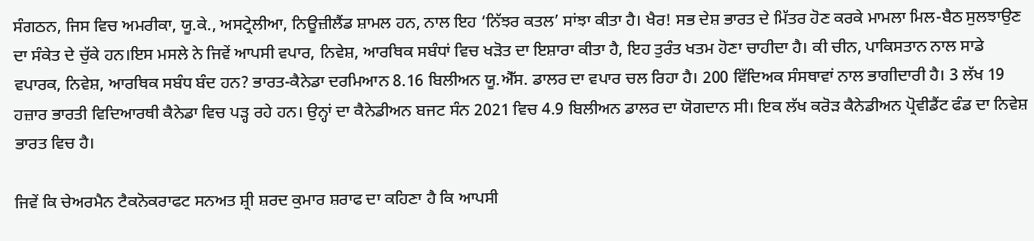ਸੰਗਠਨ, ਜਿਸ ਵਿਚ ਅਮਰੀਕਾ, ਯੂ.ਕੇ., ਅਸਟ੍ਰੇਲੀਆ, ਨਿਊਜ਼ੀਲੈਂਡ ਸ਼ਾਮਲ ਹਨ, ਨਾਲ ਇਹ ‘ਨਿੱਝਰ ਕਤਲ’ ਸਾਂਝਾ ਕੀਤਾ ਹੈ। ਖੈਰ! ਸਭ ਦੇਸ਼ ਭਾਰਤ ਦੇ ਮਿੱਤਰ ਹੋਣ ਕਰਕੇ ਮਾਮਲਾ ਮਿਲ-ਬੈਠ ਸੁਲਝਾਉਣ ਦਾ ਸੰਕੇਤ ਦੇ ਚੁੱਕੇ ਹਨ।ਇਸ ਮਸਲੇ ਨੇ ਜਿਵੇਂ ਆਪਸੀ ਵਪਾਰ, ਨਿਵੇਸ਼, ਆਰਥਿਕ ਸਬੰਧਾਂ ਵਿਚ ਖੜੋਤ ਦਾ ਇਸ਼ਾਰਾ ਕੀਤਾ ਹੈ, ਇਹ ਤੁਰੰਤ ਖਤਮ ਹੋਣਾ ਚਾਹੀਦਾ ਹੈ। ਕੀ ਚੀਨ, ਪਾਕਿਸਤਾਨ ਨਾਲ ਸਾਡੇ ਵਪਾਰਕ, ਨਿਵੇਸ਼, ਆਰਥਿਕ ਸਬੰਧ ਬੰਦ ਹਨ? ਭਾਰਤ-ਕੈਨੇਡਾ ਦਰਮਿਆਨ 8.16 ਬਿਲੀਅਨ ਯੂ.ਐੱਸ. ਡਾਲਰ ਦਾ ਵਪਾਰ ਚਲ ਰਿਹਾ ਹੈ। 200 ਵਿੱਦਿਅਕ ਸੰਸਥਾਵਾਂ ਨਾਲ ਭਾਗੀਦਾਰੀ ਹੈ। 3 ਲੱਖ 19 ਹਜ਼ਾਰ ਭਾਰਤੀ ਵਿਦਿਆਰਥੀ ਕੈਨੇਡਾ ਵਿਚ ਪੜ੍ਹ ਰਹੇ ਹਨ। ਉਨ੍ਹਾਂ ਦਾ ਕੈਨੇਡੀਅਨ ਬਜਟ ਸੰਨ 2021 ਵਿਚ 4.9 ਬਿਲੀਅਨ ਡਾਲਰ ਦਾ ਯੋਗਦਾਨ ਸੀ। ਇਕ ਲੱਖ ਕਰੋੜ ਕੈਨੇਡੀਅਨ ਪ੍ਰੋਵੀਡੈਂਟ ਫੰਡ ਦਾ ਨਿਵੇਸ਼ ਭਾਰਤ ਵਿਚ ਹੈ।

ਜਿਵੇਂ ਕਿ ਚੇਅਰਮੈਨ ਟੈਕਨੋਕਰਾਫਟ ਸਨਅਤ ਸ਼੍ਰੀ ਸ਼ਰਦ ਕੁਮਾਰ ਸ਼ਰਾਫ ਦਾ ਕਹਿਣਾ ਹੈ ਕਿ ਆਪਸੀ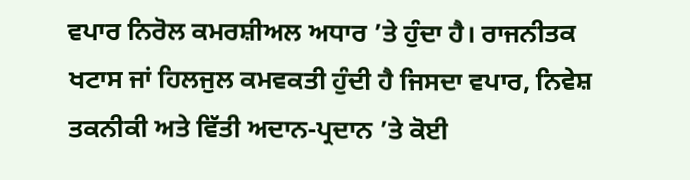ਵਪਾਰ ਨਿਰੋਲ ਕਮਰਸ਼ੀਅਲ ਅਧਾਰ ’ਤੇ ਹੁੰਦਾ ਹੈ। ਰਾਜਨੀਤਕ ਖਟਾਸ ਜਾਂ ਹਿਲਜੁਲ ਕਮਵਕਤੀ ਹੁੰਦੀ ਹੈ ਜਿਸਦਾ ਵਪਾਰ, ਨਿਵੇਸ਼ ਤਕਨੀਕੀ ਅਤੇ ਵਿੱਤੀ ਅਦਾਨ-ਪ੍ਰਦਾਨ ’ਤੇ ਕੋਈ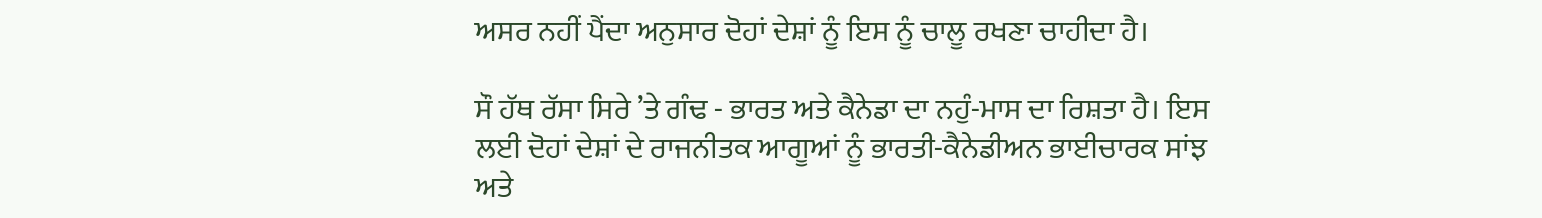ਅਸਰ ਨਹੀਂ ਪੈਂਦਾ ਅਨੁਸਾਰ ਦੋਹਾਂ ਦੇਸ਼ਾਂ ਨੂੰ ਇਸ ਨੂੰ ਚਾਲੂ ਰਖਣਾ ਚਾਹੀਦਾ ਹੈ।

ਸੌ ਹੱਥ ਰੱਸਾ ਸਿਰੇ ’ਤੇ ਗੰਢ - ਭਾਰਤ ਅਤੇ ਕੈਨੇਡਾ ਦਾ ਨਹੁੰ-ਮਾਸ ਦਾ ਰਿਸ਼ਤਾ ਹੈ। ਇਸ ਲਈ ਦੋਹਾਂ ਦੇਸ਼ਾਂ ਦੇ ਰਾਜਨੀਤਕ ਆਗੂਆਂ ਨੂੰ ਭਾਰਤੀ-ਕੈਨੇਡੀਅਨ ਭਾਈਚਾਰਕ ਸਾਂਝ ਅਤੇ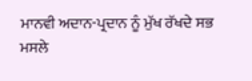ਮਾਨਵੀ ਅਦਾਨ-ਪ੍ਰਦਾਨ ਨੂੰ ਮੁੱਖ ਰੱਖਦੇ ਸਭ ਮਸਲੇ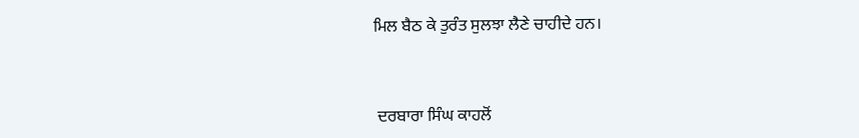ਮਿਲ ਬੈਠ ਕੇ ਤੁਰੰਤ ਸੁਲਝਾ ਲੈਣੇ ਚਾਹੀਦੇ ਹਨ।



 ਦਰਬਾਰਾ ਸਿੰਘ ਕਾਹਲੋਂ